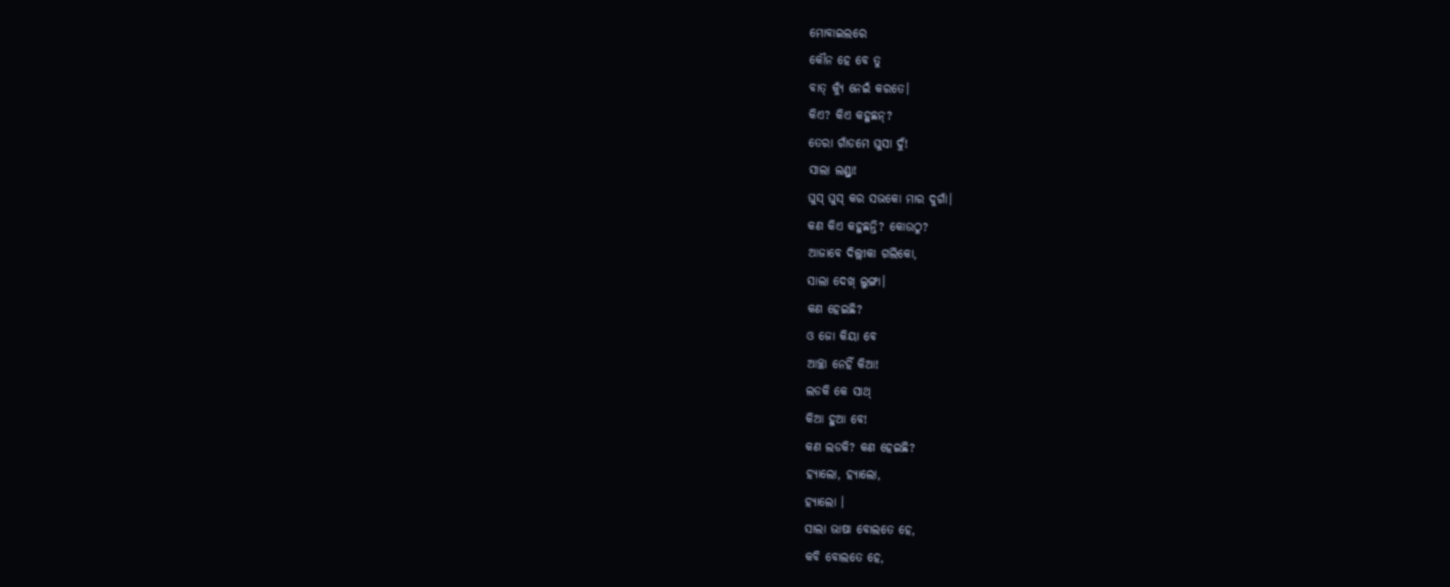ମୋବାଇଲରେ
କୌନ ହେ ବେ ତୁ
ବାତ୍ କ୍ୟୁଁ ନେଇଁ କରତେ।
କିଏ? କିଏ କହୁଛନ୍?
ତେରା ଗାଁଡମେ ଘୁସା ଦୁଁ!
ସାଲା ଲଣ୍ଡ୍ରା!
ଘୁସ୍ ଘୁସ୍ କର ସଭକୋ ମାର ଦୁଗାଁ।
କଣ କିଏ କହୁଛନ୍ତି? କୋଉଠୁ?
ଆଜାବେ ଦିଲ୍ଲୀକା ଗଲିକୋ,
ସାଲା ଦେଖ୍ ଲୁଙ୍ଗା।
କଣ ହେଇଛି?
ଓ ଜୋ କିୟା ବେ
ଆଚ୍ଛା ନେହିଁ କିଆ!
ଲଡକି କେ ସାଥ୍
କିଆ ହୁଆ ବେ!
କଣ ଲଡକି? କଣ ହେଇଛି?
ହ୍ୟାଲୋ, ହ୍ୟାଲୋ,
ହ୍ୟାଲୋ ।
ସାଲା ଭାଷା ବୋଲତେ ହେ,
କବି ବୋଲତେ ହେ,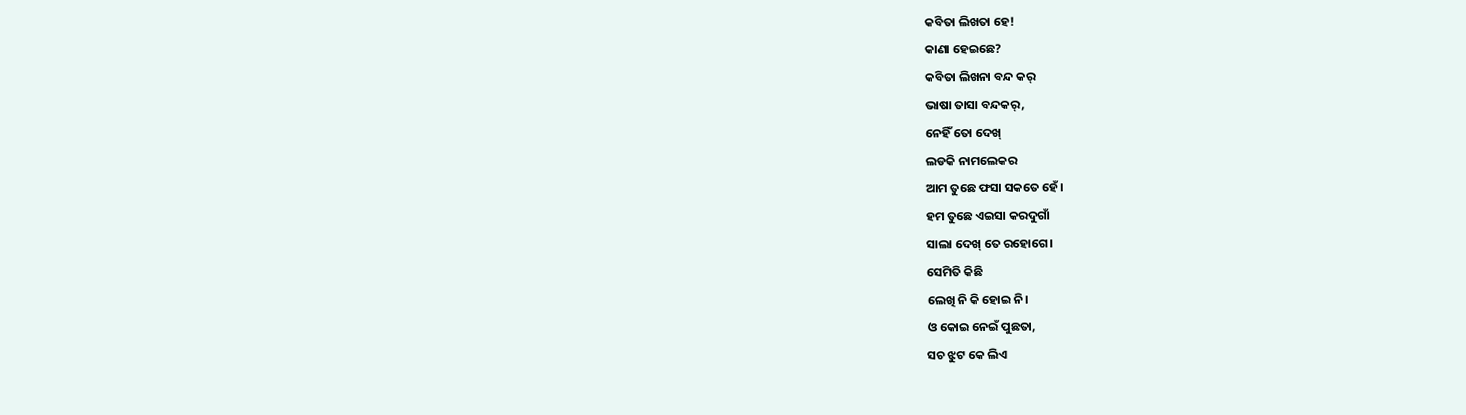କବିତା ଲିଖତା ହେ!
କାଣା ହେଇଛେ?
କବିତା ଲିଖନା ବନ୍ଦ କର୍
ଭାଷା ତାସା ବନ୍ଦକର୍,
ନେହିଁ ତୋ ଦେଖ୍
ଲଡକି ନାମଲେକର
ଆମ ତୁଛେ ଫସା ସକତେ ହେଁ।
ହମ ତୁଛେ ଏଇସା କରଦୁଗାଁ
ସାଲା ଦେଖ୍ ତେ ରହୋଗେ।
ସେମିତି କିଛି
ଲେଖି ନି କି ହୋଇ ନି।
ଓ କୋଇ ନେଇଁ ପୁଛତା,
ସଚ ଝୁଟ କେ ଲିଏ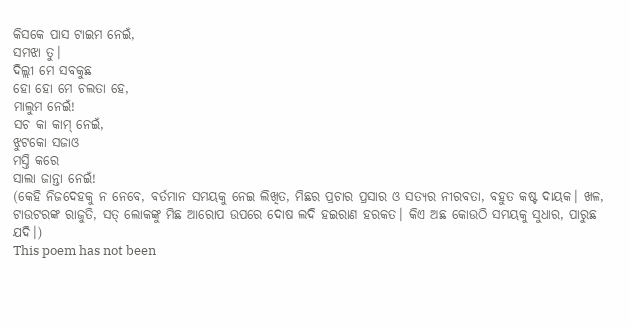କିସକେ ପାସ ଟାଇମ ନେଇଁ,
ସମଝା ତୁ।
ଦିଲ୍ଲୀ ମେ ସବକୁଛ
ହୋ ହୋ ମେ ଚଲତା ହେ,
ମାଲୁମ ନେଇଁ!
ସଚ କା କାମ୍ ନେଇଁ,
ଝୁଟକୋ ସଜାଓ
ମସ୍ତି କରେ
ସାଲା ଜାନ୍ତା ନେଇଁ!
(କେହି ନିଜଦେହକୁ ନ ନେବେ, ବର୍ତମାନ ସମୟକୁ ନେଇ ଲିଖିତ, ମିଛର ପ୍ରଚାର ପ୍ରସାର ଓ ସତ୍ଯର ନୀରବତା, ବହୁତ କଷ୍ଟ ଦାୟକ। ଖଳ, ଟାଉଟରଙ୍କ ରାଜୁତି, ସତ୍ ଲୋକଙ୍କୁ ମିଛ ଆରୋପ ଉପରେ ଦୋଷ ଲଦି ହଇରାଣ ହରକତ। କିଏ ଅଛ କୋଉଠି ସମୟକୁ ସୁଧାର, ପାରୁଛ ଯଦି।)
This poem has not been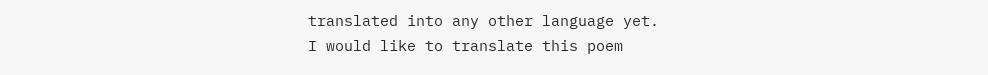translated into any other language yet.
I would like to translate this poem